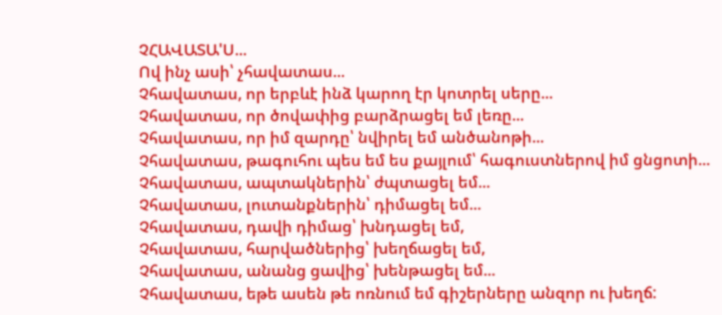ՉՀԱՎԱՏԱ'Ս...
Ով ինչ ասի՝ չհավատաս...
Չհավատաս, որ երբևէ ինձ կարող էր կոտրել սերը...
Չհավատաս, որ ծովափից բարձրացել եմ լեռը...
Չհավատաս, որ իմ զարդը՝ նվիրել եմ անծանոթի...
Չհավատաս, թագուհու պես եմ ես քայլում՝ հագուստներով իմ ցնցոտի...
Չհավատաս, ապտակներին՝ ժպտացել եմ...
Չհավատաս, լուտանքներին՝ դիմացել եմ...
Չհավատաս, դավի դիմաց՝ խնդացել եմ,
Չհավատաս, հարվածներից՝ խեղճացել եմ,
Չհավատաս, անանց ցավից՝ խենթացել եմ...
Չհավատաս, եթե ասեն թե ոռնում եմ գիշերները անզոր ու խեղճ: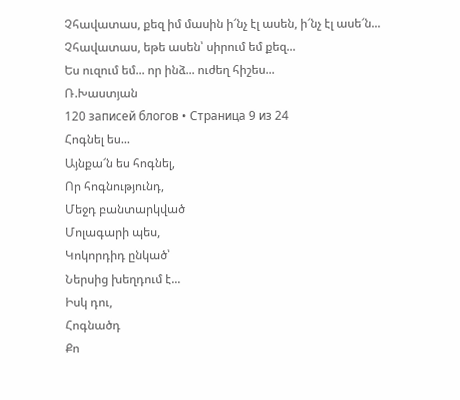Չհավատաս, քեզ իմ մասին ի՜նչ էլ ասեն, ի՜նչ էլ ասե՜ն...
Չհավատաս, եթե ասեն՝ սիրում եմ քեզ...
Ես ուզում եմ... որ ինձ... ուժեղ հիշես...
Ռ.Խաստյան
120 записей блогов • Страница 9 из 24
Հոգնել ես...
Այնքա՜ն ես հոգնել,
Որ հոգնությունդ,
Մեջդ բանտարկված
Մոլագարի պես,
Կոկորդիդ ընկած՝
Ներսից խեղդում է...
Իսկ դու,
Հոգնածդ
Քո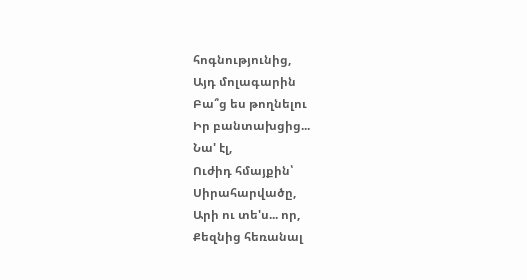հոգնությունից,
Այդ մոլագարին
Բա՞ց ես թողնելու
Իր բանտախցից...
Նա' էլ,
Ուժիդ հմայքին՝
Սիրահարվածը,
Արի ու տե'ս... որ,
Քեզնից հեռանալ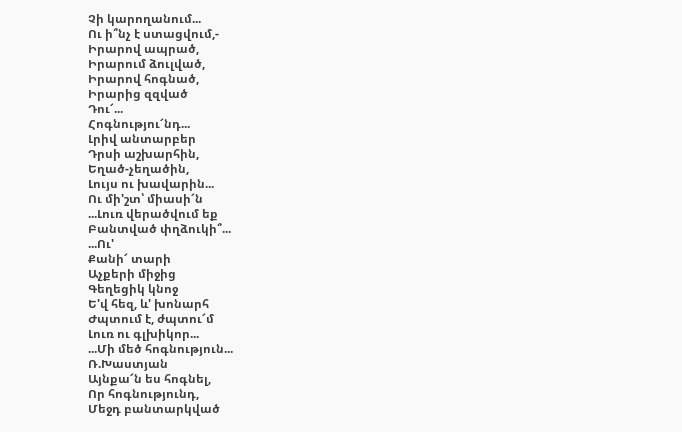Չի կարողանում...
Ու ի՞նչ է ստացվում,-
Իրարով ապրած,
Իրարում ձուլված,
Իրարով հոգնած,
Իրարից զզված
Դու՜...
Հոգնությու՜նդ...
Լրիվ անտարբեր
Դրսի աշխարհին,
Եղած-չեղածին,
Լույս ու խավարին...
Ու մի'շտ՝ միասի՜ն
...Լուռ վերածվում եք
Բանտված փղձուկի՞...
...Ու'
Քանի՜ տարի
Աչքերի միջից
Գեղեցիկ կնոջ
Ե'վ հեզ, և' խոնարհ
Ժպտում է, ժպտու՜մ
Լուռ ու գլխիկոր...
...Մի մեծ հոգնություն...
Ռ.Խաստյան
Այնքա՜ն ես հոգնել,
Որ հոգնությունդ,
Մեջդ բանտարկված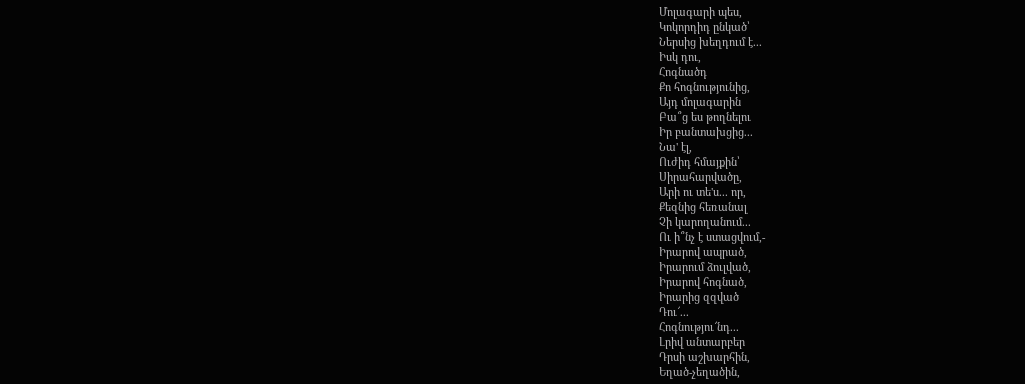Մոլագարի պես,
Կոկորդիդ ընկած՝
Ներսից խեղդում է...
Իսկ դու,
Հոգնածդ
Քո հոգնությունից,
Այդ մոլագարին
Բա՞ց ես թողնելու
Իր բանտախցից...
Նա' էլ,
Ուժիդ հմայքին՝
Սիրահարվածը,
Արի ու տե'ս... որ,
Քեզնից հեռանալ
Չի կարողանում...
Ու ի՞նչ է ստացվում,-
Իրարով ապրած,
Իրարում ձուլված,
Իրարով հոգնած,
Իրարից զզված
Դու՜...
Հոգնությու՜նդ...
Լրիվ անտարբեր
Դրսի աշխարհին,
Եղած-չեղածին,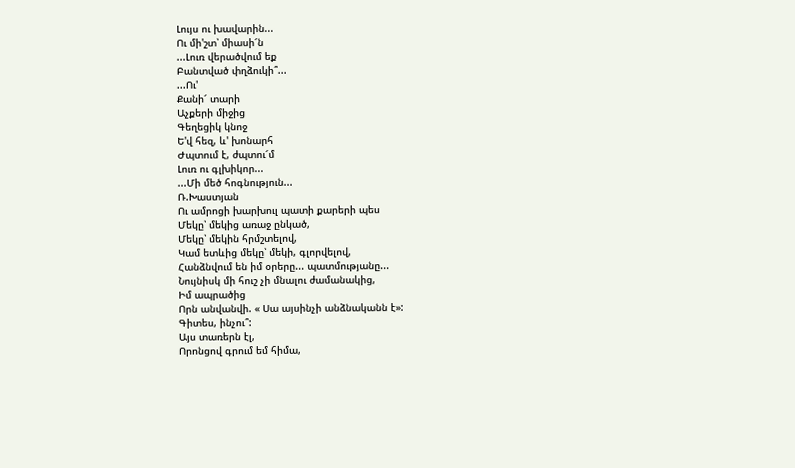Լույս ու խավարին...
Ու մի'շտ՝ միասի՜ն
...Լուռ վերածվում եք
Բանտված փղձուկի՞...
...Ու'
Քանի՜ տարի
Աչքերի միջից
Գեղեցիկ կնոջ
Ե'վ հեզ, և' խոնարհ
Ժպտում է, ժպտու՜մ
Լուռ ու գլխիկոր...
...Մի մեծ հոգնություն...
Ռ.Խաստյան
Ու ամրոցի խարխուլ պատի քարերի պես
Մեկը՝ մեկից առաջ ընկած,
Մեկը՝ մեկին հրմշտելով,
Կամ ետևից մեկը՝ մեկի, գլորվելով,
Հանձնվում են իմ օրերը... պատմությանը...
Նույնիսկ մի հուշ չի մնալու ժամանակից,
Իմ ապրածից
Որն անվանվի. « Սա այսինչի անձնականն է»:
Գիտես, ինչու՞:
Այս տառերն էլ,
Որոնցով գրում եմ հիմա,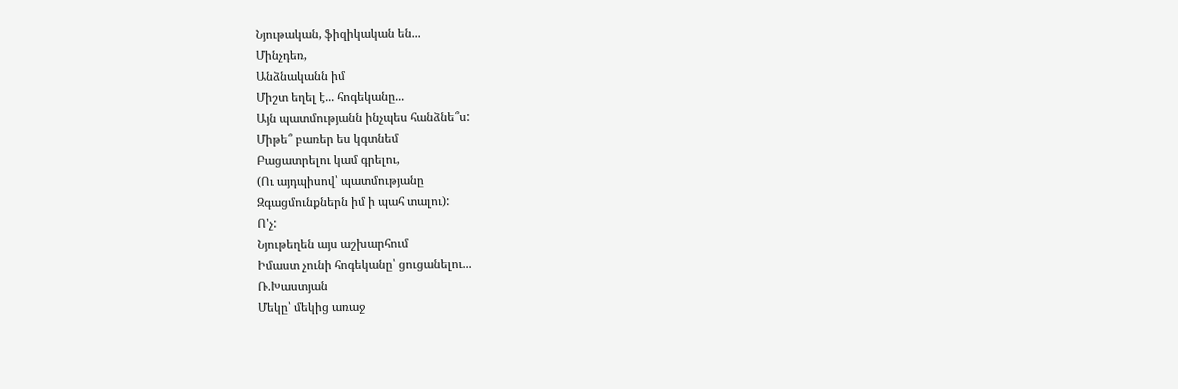Նյութական, ֆիզիկական են...
Մինչդեռ,
Անձնականն իմ
Միշտ եղել է... հոգեկանը...
Այն պատմությանն ինչպես հանձնե՞ս:
Միթե՞ բառեր ես կգտնեմ
Բացատրելու կամ գրելու,
(Ու այդպիսով՝ պատմությանը
Զգացմունքներն իմ ի պահ տալու):
Ո'չ:
Նյութեղեն այս աշխարհում
Իմաստ չունի հոգեկանը՝ ցուցանելու...
Ռ.Խաստյան
Մեկը՝ մեկից առաջ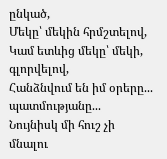ընկած,
Մեկը՝ մեկին հրմշտելով,
Կամ ետևից մեկը՝ մեկի, գլորվելով,
Հանձնվում են իմ օրերը... պատմությանը...
Նույնիսկ մի հուշ չի մնալու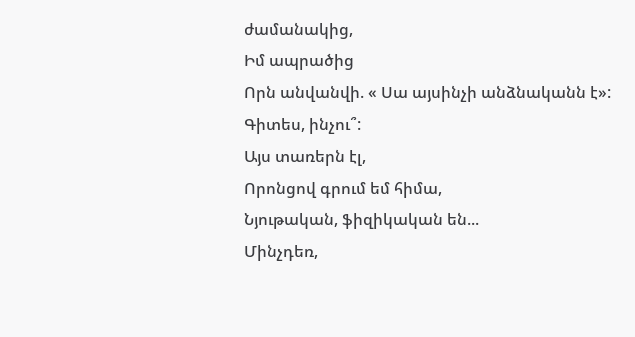ժամանակից,
Իմ ապրածից
Որն անվանվի. « Սա այսինչի անձնականն է»:
Գիտես, ինչու՞:
Այս տառերն էլ,
Որոնցով գրում եմ հիմա,
Նյութական, ֆիզիկական են...
Մինչդեռ,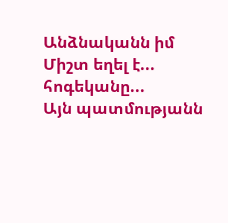Անձնականն իմ
Միշտ եղել է... հոգեկանը...
Այն պատմությանն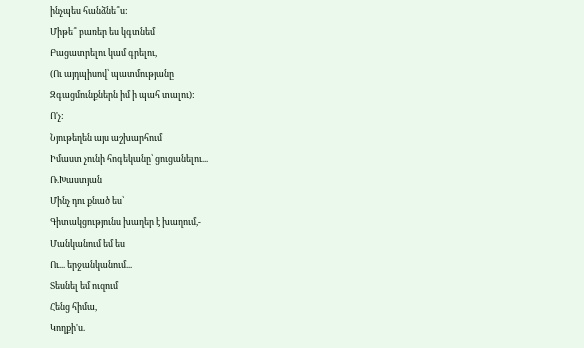ինչպես հանձնե՞ս:
Միթե՞ բառեր ես կգտնեմ
Բացատրելու կամ գրելու,
(Ու այդպիսով՝ պատմությանը
Զգացմունքներն իմ ի պահ տալու):
Ո'չ:
Նյութեղեն այս աշխարհում
Իմաստ չունի հոգեկանը՝ ցուցանելու...
Ռ.Խաստյան
Մինչ դու քնած ես՝
Գիտակցությունս խաղեր է խաղում,-
Մանկանում եմ ես
Ու... երջանկանում...
Տեսնել եմ ուզում
Հենց հիմա,
Կողքի'ս.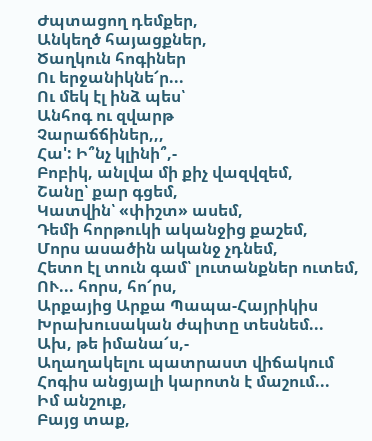Ժպտացող դեմքեր,
Անկեղծ հայացքներ,
Ծաղկուն հոգիներ
Ու երջանիկնե՜ր...
Ու մեկ էլ ինձ պես՝
Անհոգ ու զվարթ
Չարաճճիներ,,,
Հա': Ի՞նչ կլինի՞,-
Բոբիկ, անլվա մի քիչ վազվզեմ,
Շանը՝ քար գցեմ,
Կատվին՝ «փիշտ» ասեմ,
Դեմի հորթուկի ականջից քաշեմ,
Մորս ասածին ականջ չդնեմ,
Հետո էլ տուն գամ՝ լուտանքներ ուտեմ,
ՈՒ... հորս, հո՜րս,
Արքայից Արքա Պապա-Հայրիկիս
Խրախուսական ժպիտը տեսնեմ...
Ախ, թե իմանա՜ս,-
Աղաղակելու պատրաստ վիճակում
Հոգիս անցյալի կարոտն է մաշում...
Իմ անշուք,
Բայց տաք,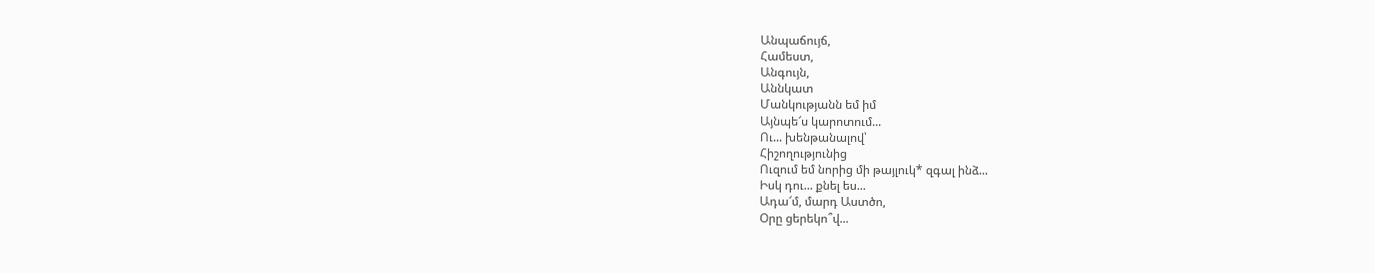Անպաճույճ,
Համեստ,
Անգույն,
Աննկատ
Մանկությանն եմ իմ
Այնպե՜ս կարոտում...
Ու... խենթանալով՝
Հիշողությունից
Ուզում եմ նորից մի թայլուկ* զգալ ինձ...
Իսկ դու... քնել ես...
Ադա՜մ, մարդ Աստծո,
Օրը ցերեկո՞վ...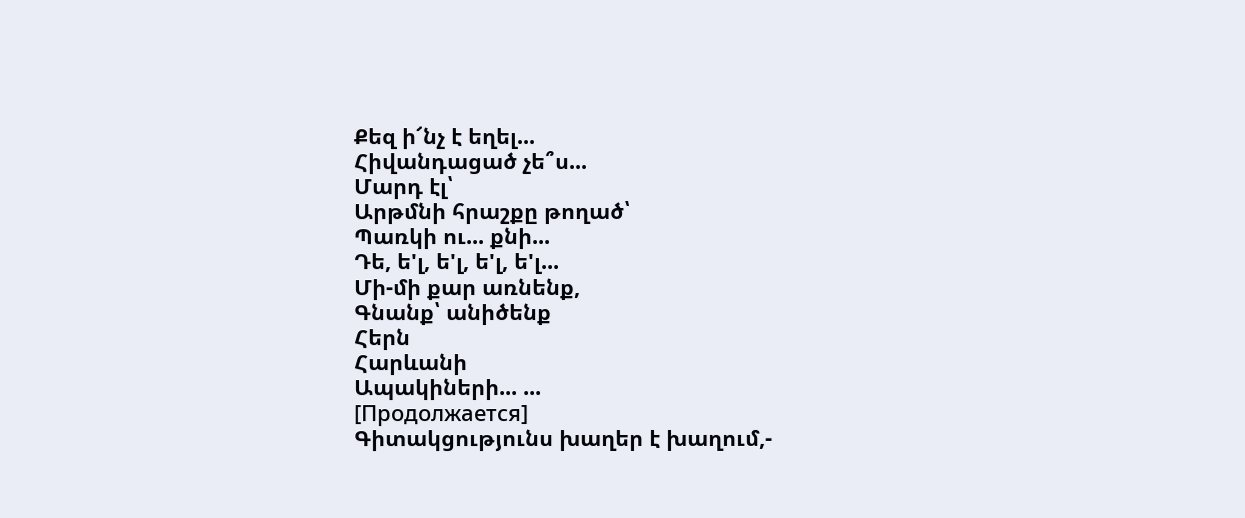Քեզ ի՜նչ է եղել...
Հիվանդացած չե՞ս...
Մարդ էլ՝
Արթմնի հրաշքը թողած՝
Պառկի ու... քնի...
Դե, ե'լ, ե'լ, ե'լ, ե'լ...
Մի-մի քար առնենք,
Գնանք՝ անիծենք
Հերն
Հարևանի
Ապակիների... ...
[Продолжается]
Գիտակցությունս խաղեր է խաղում,-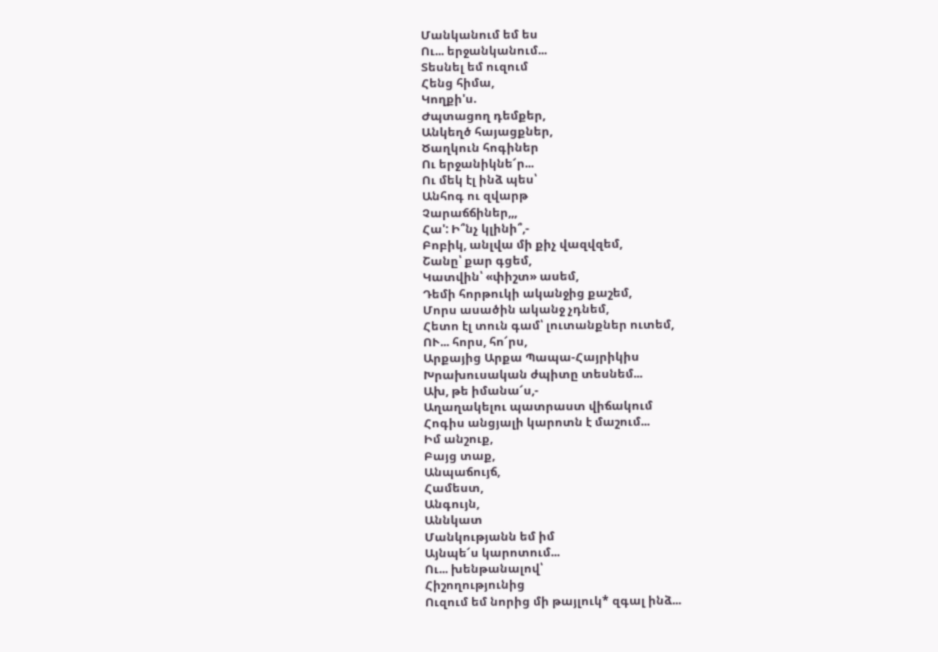Մանկանում եմ ես
Ու... երջանկանում...
Տեսնել եմ ուզում
Հենց հիմա,
Կողքի'ս.
Ժպտացող դեմքեր,
Անկեղծ հայացքներ,
Ծաղկուն հոգիներ
Ու երջանիկնե՜ր...
Ու մեկ էլ ինձ պես՝
Անհոգ ու զվարթ
Չարաճճիներ,,,
Հա': Ի՞նչ կլինի՞,-
Բոբիկ, անլվա մի քիչ վազվզեմ,
Շանը՝ քար գցեմ,
Կատվին՝ «փիշտ» ասեմ,
Դեմի հորթուկի ականջից քաշեմ,
Մորս ասածին ականջ չդնեմ,
Հետո էլ տուն գամ՝ լուտանքներ ուտեմ,
ՈՒ... հորս, հո՜րս,
Արքայից Արքա Պապա-Հայրիկիս
Խրախուսական ժպիտը տեսնեմ...
Ախ, թե իմանա՜ս,-
Աղաղակելու պատրաստ վիճակում
Հոգիս անցյալի կարոտն է մաշում...
Իմ անշուք,
Բայց տաք,
Անպաճույճ,
Համեստ,
Անգույն,
Աննկատ
Մանկությանն եմ իմ
Այնպե՜ս կարոտում...
Ու... խենթանալով՝
Հիշողությունից
Ուզում եմ նորից մի թայլուկ* զգալ ինձ...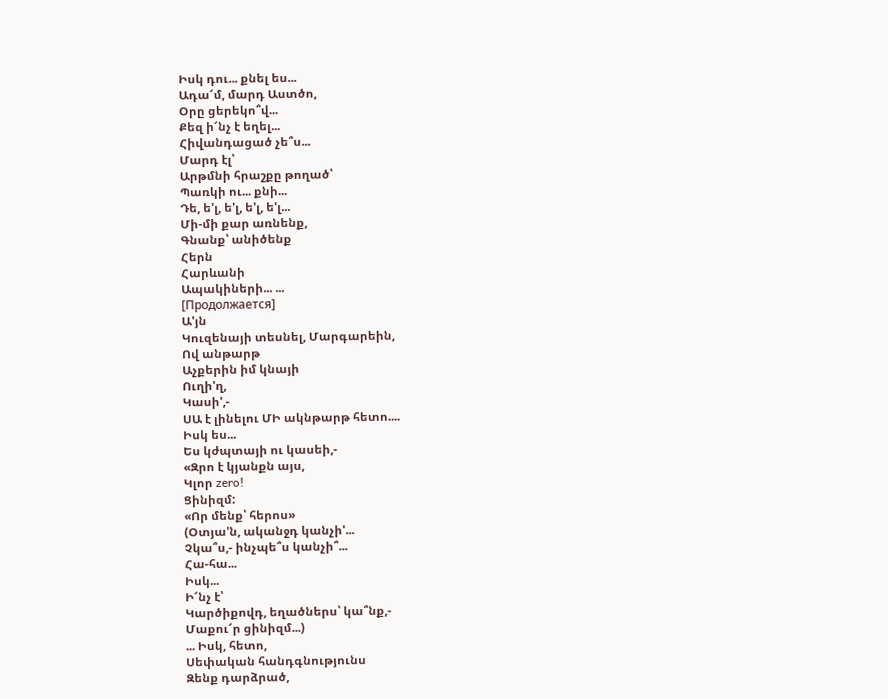Իսկ դու... քնել ես...
Ադա՜մ, մարդ Աստծո,
Օրը ցերեկո՞վ...
Քեզ ի՜նչ է եղել...
Հիվանդացած չե՞ս...
Մարդ էլ՝
Արթմնի հրաշքը թողած՝
Պառկի ու... քնի...
Դե, ե'լ, ե'լ, ե'լ, ե'լ...
Մի-մի քար առնենք,
Գնանք՝ անիծենք
Հերն
Հարևանի
Ապակիների... ...
[Продолжается]
Ա'յն
Կուզենայի տեսնել, Մարգարեին,
Ով անթարթ
Աչքերին իմ կնայի
Ուղի'ղ,
Կասի',-
ՍԱ է լինելու ՄԻ ակնթարթ հետո....
Իսկ ես...
Ես կժպտայի ու կասեի,-
«Զրո է կյանքն այս,
Կլոր zero!
Ցինիզմ:
«Որ մենք՝ հերոս»
(Օտյա'ն, ականջդ կանչի'...
Չկա՞ս,- ինչպե՞ս կանչի՞...
Հա-հա...
Իսկ...
Ի՜նչ է՝
Կարծիքովդ, եղածներս՝ կա՞նք,-
Մաքու՜ր ցինիզմ...)
... Իսկ, հետո,
Սեփական հանդգնությունս
Զենք դարձրած,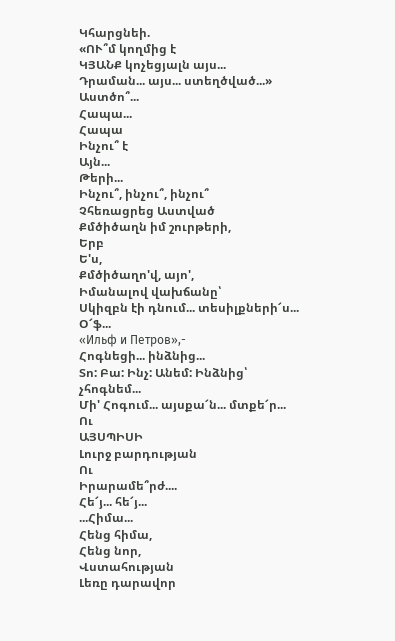Կհարցնեի.
«ՈՒ՞մ կողմից է
ԿՅԱՆՔ կոչեցյալն այս...
Դրաման... այս... ստեղծված...»
Աստծո՞...
Հապա...
Հապա
Ինչու՞ է
Այն...
Թերի...
Ինչու՞, ինչու՞, ինչու՞
Չհեռացրեց Աստված
Քմծիծաղն իմ շուրթերի,
Երբ
Ե'ս,
Քմծիծաղո'վ, այո',
Իմանալով վախճանը՝
Սկիզբն էի դնում... տեսիլքների՜ս...
Օ՜ֆ...
«Ильф и Петров»,-
Հոգնեցի... ինձնից...
Տո: Բա: Ինչ: Անեմ: Ինձնից՝ չհոգնեմ...
Մի' Հոգում... այսքա՜ն... մտքե՜ր...
Ու
ԱՅՍՊԻՍԻ
Լուրջ բարդության
Ու
Իրարամե՞րժ....
Հե՜յ... հե՜յ...
...Հիմա...
Հենց հիմա,
Հենց նոր,
Վստահության
Լեռը դարավոր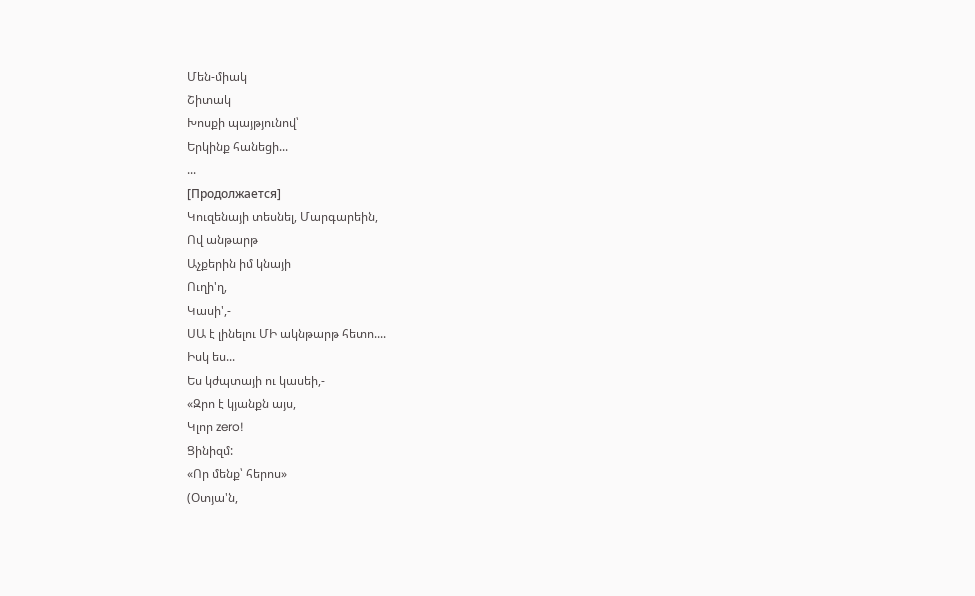Մեն-միակ
Շիտակ
Խոսքի պայթյունով՝
Երկինք հանեցի...
...
[Продолжается]
Կուզենայի տեսնել, Մարգարեին,
Ով անթարթ
Աչքերին իմ կնայի
Ուղի'ղ,
Կասի',-
ՍԱ է լինելու ՄԻ ակնթարթ հետո....
Իսկ ես...
Ես կժպտայի ու կասեի,-
«Զրո է կյանքն այս,
Կլոր zero!
Ցինիզմ:
«Որ մենք՝ հերոս»
(Օտյա'ն,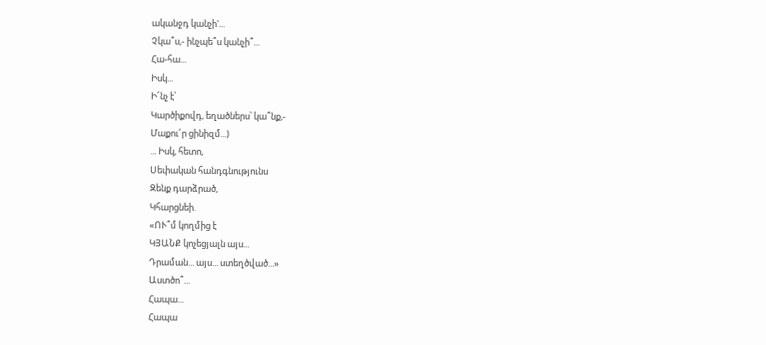ականջդ կանչի'...
Չկա՞ս,- ինչպե՞ս կանչի՞...
Հա-հա...
Իսկ...
Ի՜նչ է՝
Կարծիքովդ, եղածներս՝ կա՞նք,-
Մաքու՜ր ցինիզմ...)
... Իսկ, հետո,
Սեփական հանդգնությունս
Զենք դարձրած,
Կհարցնեի.
«ՈՒ՞մ կողմից է
ԿՅԱՆՔ կոչեցյալն այս...
Դրաման... այս... ստեղծված...»
Աստծո՞...
Հապա...
Հապա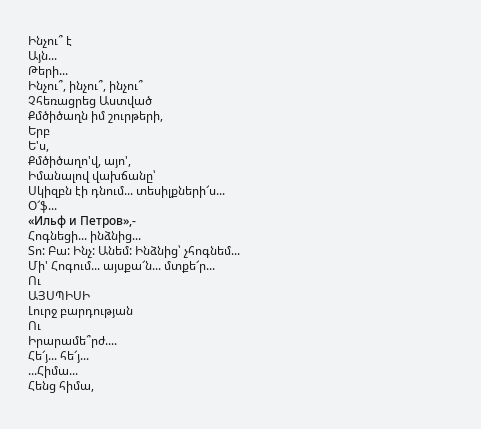Ինչու՞ է
Այն...
Թերի...
Ինչու՞, ինչու՞, ինչու՞
Չհեռացրեց Աստված
Քմծիծաղն իմ շուրթերի,
Երբ
Ե'ս,
Քմծիծաղո'վ, այո',
Իմանալով վախճանը՝
Սկիզբն էի դնում... տեսիլքների՜ս...
Օ՜ֆ...
«Ильф и Петров»,-
Հոգնեցի... ինձնից...
Տո: Բա: Ինչ: Անեմ: Ինձնից՝ չհոգնեմ...
Մի' Հոգում... այսքա՜ն... մտքե՜ր...
Ու
ԱՅՍՊԻՍԻ
Լուրջ բարդության
Ու
Իրարամե՞րժ....
Հե՜յ... հե՜յ...
...Հիմա...
Հենց հիմա,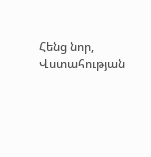Հենց նոր,
Վստահության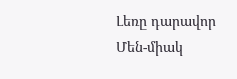Լեռը դարավոր
Մեն-միակ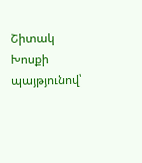Շիտակ
Խոսքի պայթյունով՝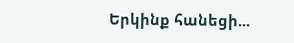Երկինք հանեցի...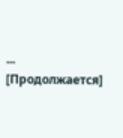...
[Продолжается]